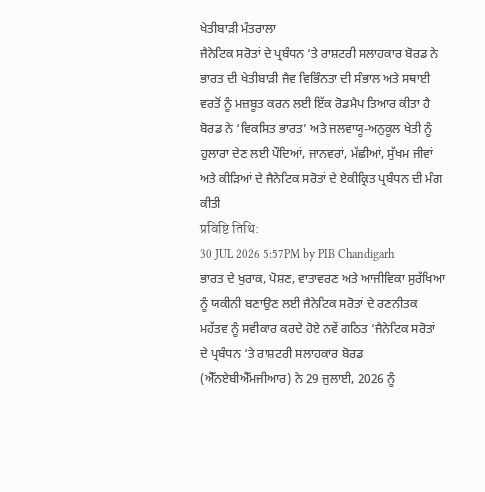ਖੇਤੀਬਾੜੀ ਮੰਤਰਾਲਾ
ਜੈਨੇਟਿਕ ਸਰੋਤਾਂ ਦੇ ਪ੍ਰਬੰਧਨ ‘ਤੇ ਰਾਸ਼ਟਰੀ ਸਲਾਹਕਾਰ ਬੋਰਡ ਨੇ ਭਾਰਤ ਦੀ ਖੇਤੀਬਾੜੀ ਜੈਵ ਵਿਭਿੰਨਤਾ ਦੀ ਸੰਭਾਲ ਅਤੇ ਸਥਾਈ ਵਰਤੋਂ ਨੂੰ ਮਜ਼ਬੂਤ ਕਰਨ ਲਈ ਇੱਕ ਰੋਡਮੈਪ ਤਿਆਰ ਕੀਤਾ ਹੈ
ਬੋਰਡ ਨੇ ‘ਵਿਕਸਿਤ ਭਾਰਤ’ ਅਤੇ ਜਲਵਾਯੂ-ਅਨੁਕੂਲ ਖੇਤੀ ਨੂੰ ਹੁਲਾਰਾ ਦੇਣ ਲਈ ਪੌਦਿਆਂ, ਜਾਨਵਰਾਂ, ਮੱਛੀਆਂ, ਸੁੱਖਮ ਜੀਵਾਂ ਅਤੇ ਕੀੜਿਆਂ ਦੇ ਜੈਨੇਟਿਕ ਸਰੋਤਾਂ ਦੇ ਏਕੀਕ੍ਰਿਤ ਪ੍ਰਬੰਧਨ ਦੀ ਮੰਗ ਕੀਤੀ
प्रविष्टि तिथि:
30 JUL 2026 5:57PM by PIB Chandigarh
ਭਾਰਤ ਦੇ ਖੁਰਾਕ, ਪੋਸ਼ਣ, ਵਾਤਾਵਰਣ ਅਤੇ ਆਜੀਵਿਕਾ ਸੁਰੱਖਿਆ ਨੂੰ ਯਕੀਨੀ ਬਣਾਉਣ ਲਈ ਜੈਨੇਟਿਕ ਸਰੋਤਾਂ ਦੇ ਰਣਨੀਤਕ ਮਹੱਤਵ ਨੂੰ ਸਵੀਕਾਰ ਕਰਦੇ ਹੋਏ ਨਵੇਂ ਗਠਿਤ ‘ਜੈਨੇਟਿਕ ਸਰੋਤਾਂ ਦੇ ਪ੍ਰਬੰਧਨ ‘ਤੇ ਰਾਸ਼ਟਰੀ ਸਲਾਹਕਾਰ ਬੋਰਡ (ਐੱਨਏਬੀਐੱਮਜੀਆਰ) ਨੇ 29 ਜੁਲਾਈ, 2026 ਨੂੰ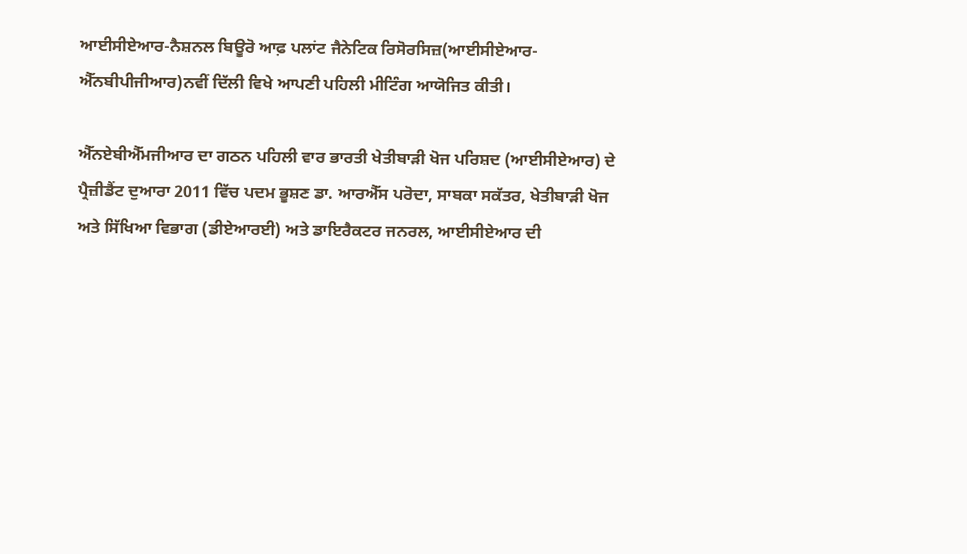ਆਈਸੀਏਆਰ-ਨੈਸ਼ਨਲ ਬਿਊਰੋ ਆਫ਼ ਪਲਾਂਟ ਜੈਨੇਟਿਕ ਰਿਸੋਰਸਿਜ਼(ਆਈਸੀਏਆਰ-ਐੱਨਬੀਪੀਜੀਆਰ)ਨਵੀਂ ਦਿੱਲੀ ਵਿਖੇ ਆਪਣੀ ਪਹਿਲੀ ਮੀਟਿੰਗ ਆਯੋਜਿਤ ਕੀਤੀ।

ਐੱਨਏਬੀਐੱਮਜੀਆਰ ਦਾ ਗਠਨ ਪਹਿਲੀ ਵਾਰ ਭਾਰਤੀ ਖੇਤੀਬਾੜੀ ਖੋਜ ਪਰਿਸ਼ਦ (ਆਈਸੀਏਆਰ) ਦੇ ਪ੍ਰੈਜ਼ੀਡੈਂਟ ਦੁਆਰਾ 2011 ਵਿੱਚ ਪਦਮ ਭੂਸ਼ਣ ਡਾ. ਆਰਐੱਸ ਪਰੋਦਾ, ਸਾਬਕਾ ਸਕੱਤਰ, ਖੇਤੀਬਾੜੀ ਖੋਜ ਅਤੇ ਸਿੱਖਿਆ ਵਿਭਾਗ (ਡੀਏਆਰਈ) ਅਤੇ ਡਾਇਰੈਕਟਰ ਜਨਰਲ, ਆਈਸੀਏਆਰ ਦੀ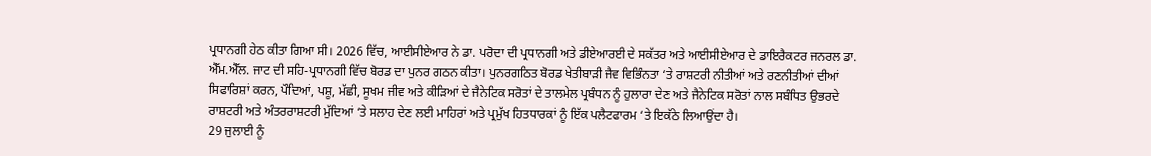ਪ੍ਰਧਾਨਗੀ ਹੇਠ ਕੀਤਾ ਗਿਆ ਸੀ। 2026 ਵਿੱਚ, ਆਈਸੀਏਆਰ ਨੇ ਡਾ. ਪਰੋਦਾ ਦੀ ਪ੍ਰਧਾਨਗੀ ਅਤੇ ਡੀਏਆਰਈ ਦੇ ਸਕੱਤਰ ਅਤੇ ਆਈਸੀਏਆਰ ਦੇ ਡਾਇਰੈਕਟਰ ਜਨਰਲ ਡਾ. ਐੱਮ.ਐੱਲ. ਜਾਟ ਦੀ ਸਹਿ-ਪ੍ਰਧਾਨਗੀ ਵਿੱਚ ਬੋਰਡ ਦਾ ਪੁਨਰ ਗਠਨ ਕੀਤਾ। ਪੁਨਰਗਠਿਤ ਬੋਰਡ ਖੇਤੀਬਾੜੀ ਜੈਵ ਵਿਭਿੰਨਤਾ ‘ਤੇ ਰਾਸ਼ਟਰੀ ਨੀਤੀਆਂ ਅਤੇ ਰਣਨੀਤੀਆਂ ਦੀਆਂ ਸਿਫਾਰਿਸ਼ਾਂ ਕਰਨ, ਪੌਦਿਆਂ, ਪਸ਼ੂ, ਮੱਛੀ, ਸੂਖਮ ਜੀਵ ਅਤੇ ਕੀੜਿਆਂ ਦੇ ਜੈਨੇਟਿਕ ਸਰੋਤਾਂ ਦੇ ਤਾਲਮੇਲ ਪ੍ਰਬੰਧਨ ਨੂੰ ਹੁਲਾਰਾ ਦੇਣ ਅਤੇ ਜੈਨੇਟਿਕ ਸਰੋਤਾਂ ਨਾਲ ਸਬੰਧਿਤ ਉਭਰਦੇ ਰਾਸ਼ਟਰੀ ਅਤੇ ਅੰਤਰਰਾਸ਼ਟਰੀ ਮੁੱਦਿਆਂ ‘ਤੇ ਸਲਾਹ ਦੇਣ ਲਈ ਮਾਹਿਰਾਂ ਅਤੇ ਪ੍ਰਮੁੱਖ ਹਿਤਧਾਰਕਾਂ ਨੂੰ ਇੱਕ ਪਲੈਟਫਾਰਮ ‘ਤੇ ਇਕੱਠੇ ਲਿਆਉਂਦਾ ਹੈ।
29 ਜੁਲਾਈ ਨੂੰ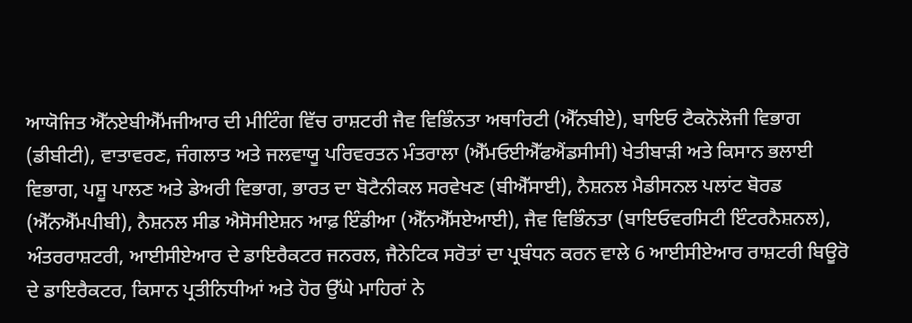ਆਯੋਜਿਤ ਐੱਨਏਬੀਐੱਮਜੀਆਰ ਦੀ ਮੀਟਿੰਗ ਵਿੱਚ ਰਾਸ਼ਟਰੀ ਜੈਵ ਵਿਭਿੰਨਤਾ ਅਥਾਰਿਟੀ (ਐੱਨਬੀਏ), ਬਾਇਓ ਟੈਕਨੋਲੋਜੀ ਵਿਭਾਗ (ਡੀਬੀਟੀ), ਵਾਤਾਵਰਣ, ਜੰਗਲਾਤ ਅਤੇ ਜਲਵਾਯੂ ਪਰਿਵਰਤਨ ਮੰਤਰਾਲਾ (ਐੱਮਓਈਐੱਫਐਂਡਸੀਸੀ) ਖੇਤੀਬਾੜੀ ਅਤੇ ਕਿਸਾਨ ਭਲਾਈ ਵਿਭਾਗ, ਪਸ਼ੂ ਪਾਲਣ ਅਤੇ ਡੇਅਰੀ ਵਿਭਾਗ, ਭਾਰਤ ਦਾ ਬੋਟੈਨੀਕਲ ਸਰਵੇਖਣ (ਬੀਐੱਸਾਈ), ਨੈਸ਼ਨਲ ਮੈਡੀਸਨਲ ਪਲਾਂਟ ਬੋਰਡ (ਐੱਨਐੱਮਪੀਬੀ), ਨੈਸ਼ਨਲ ਸੀਡ ਐਸੋਸੀਏਸ਼ਨ ਆਫ਼ ਇੰਡੀਆ (ਐੱਨਐੱਸਏਆਈ), ਜੈਵ ਵਿਭਿੰਨਤਾ (ਬਾਇਓਵਰਸਿਟੀ ਇੰਟਰਨੈਸ਼ਨਲ), ਅੰਤਰਰਾਸ਼ਟਰੀ, ਆਈਸੀਏਆਰ ਦੇ ਡਾਇਰੈਕਟਰ ਜਨਰਲ, ਜੈਨੇਟਿਕ ਸਰੋਤਾਂ ਦਾ ਪ੍ਰਬੰਧਨ ਕਰਨ ਵਾਲੇ 6 ਆਈਸੀਏਆਰ ਰਾਸ਼ਟਰੀ ਬਿਊਰੋ ਦੇ ਡਾਇਰੈਕਟਰ, ਕਿਸਾਨ ਪ੍ਰਤੀਨਿਧੀਆਂ ਅਤੇ ਹੋਰ ਉੱਘੇ ਮਾਹਿਰਾਂ ਨੇ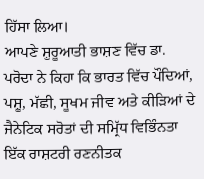ਹਿੱਸਾ ਲਿਆ।
ਆਪਣੇ ਸ਼ੁਰੂਆਤੀ ਭਾਸ਼ਣ ਵਿੱਚ ਡਾ. ਪਰੋਦਾ ਨੇ ਕਿਹਾ ਕਿ ਭਾਰਤ ਵਿੱਚ ਪੌਦਿਆਂ, ਪਸ਼ੂ, ਮੱਛੀ, ਸੂਖਮ ਜੀਵ ਅਤੇ ਕੀੜਿਆਂ ਦੇ ਜੈਨੇਟਿਕ ਸਰੋਤਾਂ ਦੀ ਸਮ੍ਰਿੱਧ ਵਿਭਿੰਨਤਾ ਇੱਕ ਰਾਸ਼ਟਰੀ ਰਣਨੀਤਕ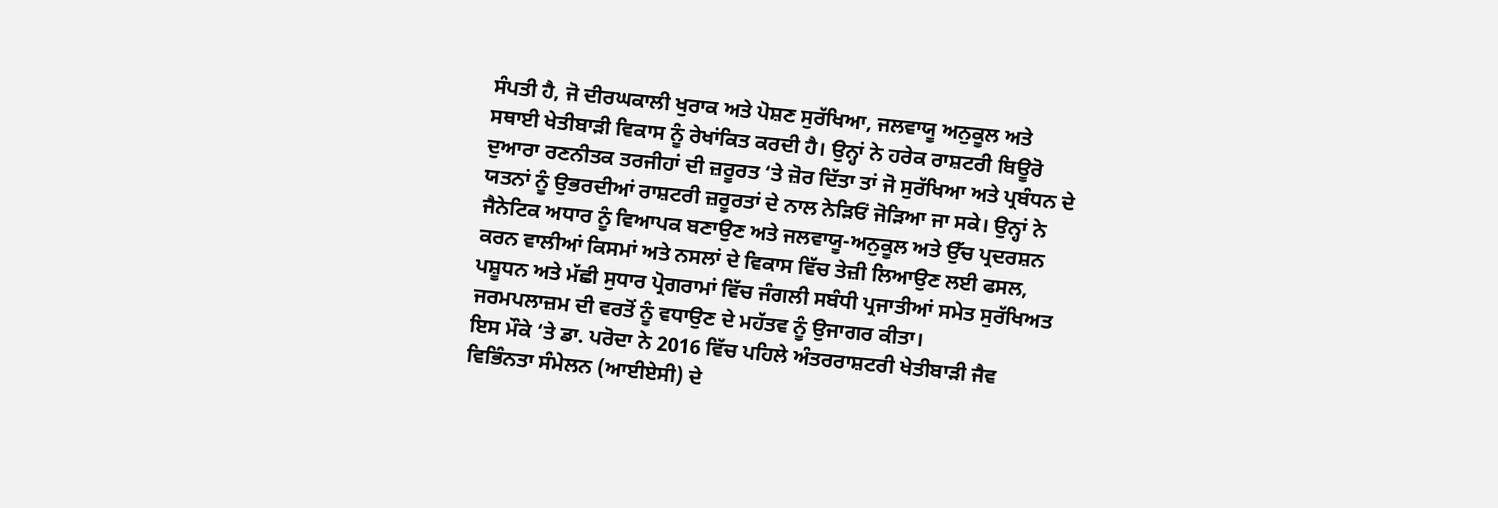ਸੰਪਤੀ ਹੈ, ਜੋ ਦੀਰਘਕਾਲੀ ਖੁਰਾਕ ਅਤੇ ਪੋਸ਼ਣ ਸੁਰੱਖਿਆ, ਜਲਵਾਯੂ ਅਨੁਕੂਲ ਅਤੇ ਸਥਾਈ ਖੇਤੀਬਾੜੀ ਵਿਕਾਸ ਨੂੰ ਰੇਖਾਂਕਿਤ ਕਰਦੀ ਹੈ। ਉਨ੍ਹਾਂ ਨੇ ਹਰੇਕ ਰਾਸ਼ਟਰੀ ਬਿਊਰੋ ਦੁਆਰਾ ਰਣਨੀਤਕ ਤਰਜੀਹਾਂ ਦੀ ਜ਼ਰੂਰਤ ‘ਤੇ ਜ਼ੋਰ ਦਿੱਤਾ ਤਾਂ ਜੋ ਸੁਰੱਖਿਆ ਅਤੇ ਪ੍ਰਬੰਧਨ ਦੇ ਯਤਨਾਂ ਨੂੰ ਉਭਰਦੀਆਂ ਰਾਸ਼ਟਰੀ ਜ਼ਰੂਰਤਾਂ ਦੇ ਨਾਲ ਨੇੜਿਓਂ ਜੋੜਿਆ ਜਾ ਸਕੇ। ਉਨ੍ਹਾਂ ਨੇ ਜੈਨੇਟਿਕ ਅਧਾਰ ਨੂੰ ਵਿਆਪਕ ਬਣਾਉਣ ਅਤੇ ਜਲਵਾਯੂ-ਅਨੁਕੂਲ ਅਤੇ ਉੱਚ ਪ੍ਰਦਰਸ਼ਨ ਕਰਨ ਵਾਲੀਆਂ ਕਿਸਮਾਂ ਅਤੇ ਨਸਲਾਂ ਦੇ ਵਿਕਾਸ ਵਿੱਚ ਤੇਜ਼ੀ ਲਿਆਉਣ ਲਈ ਫਸਲ, ਪਸ਼ੂਧਨ ਅਤੇ ਮੱਛੀ ਸੁਧਾਰ ਪ੍ਰੋਗਰਾਮਾਂ ਵਿੱਚ ਜੰਗਲੀ ਸਬੰਧੀ ਪ੍ਰਜਾਤੀਆਂ ਸਮੇਤ ਸੁਰੱਖਿਅਤ ਜਰਮਪਲਾਜ਼ਮ ਦੀ ਵਰਤੋਂ ਨੂੰ ਵਧਾਉਣ ਦੇ ਮਹੱਤਵ ਨੂੰ ਉਜਾਗਰ ਕੀਤਾ।
ਇਸ ਮੌਕੇ ‘ਤੇ ਡਾ. ਪਰੋਦਾ ਨੇ 2016 ਵਿੱਚ ਪਹਿਲੇ ਅੰਤਰਰਾਸ਼ਟਰੀ ਖੇਤੀਬਾੜੀ ਜੈਵ ਵਿਭਿੰਨਤਾ ਸੰਮੇਲਨ (ਆਈਏਸੀ) ਦੇ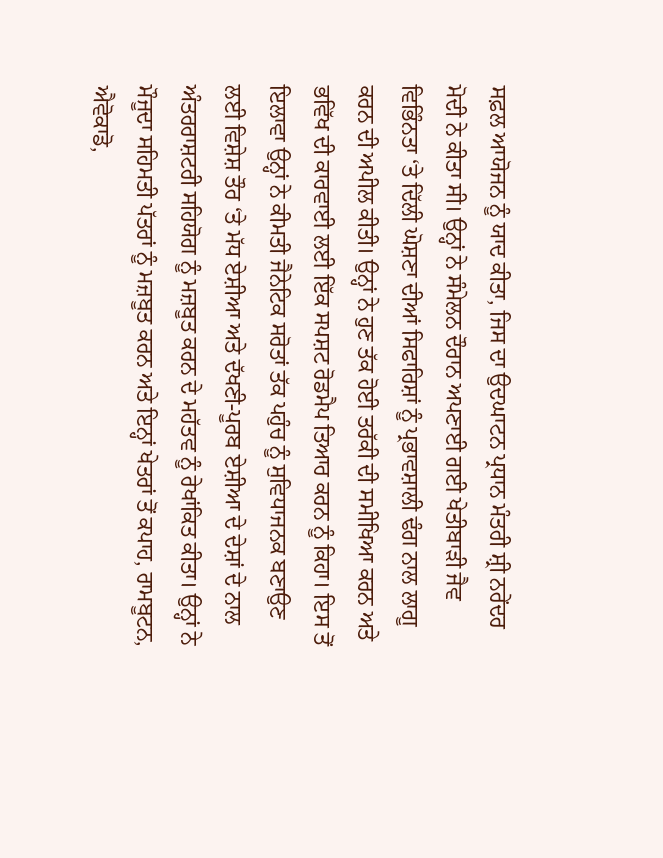ਸਫ਼ਲ ਆਯੋਜਨ ਨੂੰ ਯਾਦ ਕੀਤਾ, ਜਿਸ ਦਾ ਉਦਘਾਟਨ ਪ੍ਰਧਾਨ ਮੰਤਰੀ ਸ਼੍ਰੀ ਨਰੇਂਦਰ ਮੋਦੀ ਨੇ ਕੀਤਾ ਸੀ। ਉਨ੍ਹਾਂ ਨੇ ਸੰਮੇਲਨ ਦੌਰਾਨ ਅਪਣਾਈ ਗਈ ਖੇਤੀਬਾੜੀ ਜੈਵ ਵਿਭਿੰਨਤਾ ‘ਤੇ ਦਿੱਲੀ ਘੋਸ਼ਣਾ ਦੀਆਂ ਸਿਫਾਰਿਸ਼ਾਂ ਨੂੰ ਪ੍ਰਭਾਵਸ਼ਾਲੀ ਢੰਗ ਨਾਲ ਲਾਗੂ ਕਰਨ ਦੀ ਅਪੀਲ ਕੀਤੀ। ਉਨ੍ਹਾਂ ਨੇ ਹੁਣ ਤੱਕ ਹੋਈ ਤਰੱਕੀ ਦੀ ਸਮੀਖਿਆ ਕਰਨ ਅਤੇ ਭਵਿੱਖ ਦੀ ਕਾਰਵਾਈ ਲਈ ਇੱਕ ਸਪਸ਼ਟ ਰੋਡਮੈਪ ਤਿਆਰ ਕਰਨ ਨੂੰ ਕਿਹਾ। ਇਸ ਤੋਂ ਇਲਾਵਾ ਉਨ੍ਹਾਂ ਨੇ ਕੀਮਤੀ ਜੈਨੇਟਿਕ ਸਰੋਤਾਂ ਤੱਕ ਪਹੁੰਚ ਨੂੰ ਸੁਵਿਧਾਜਨਕ ਬਣਾਉਣ ਲਈ ਵਿਸ਼ੇਸ਼ ਤੌਰ ‘ਤੇ ਮੱਧ ਏਸ਼ੀਆ ਅਤੇ ਦੱਖਣੀ-ਪੂਰਬ ਏਸ਼ੀਆ ਦੇ ਦੇਸ਼ਾਂ ਦੇ ਨਾਲ ਅੰਤਰਰਾਸ਼ਟਰੀ ਸਹਿਯੋਗ ਨੂੰ ਮਜ਼ਬੂਤ ਕਰਨ ਦੇ ਮਹੱਤਵ ਨੂੰ ਰੇਖਾਂਕਿਤ ਕੀਤਾ। ਉਨ੍ਹਾਂ ਨੇ ਮੌਜੂਦਾ ਸਹਿਮਤੀ ਪੱਤਰਾਂ ਨੂੰ ਮਜ਼ਬੂਤ ਕਰਨ ਅਤੇ ਇਨ੍ਹਾਂ ਖੇਤਰਾਂ ਤੋਂ ਕਪਾਹ, ਰਾਮਬੂਟਨ, ਐਵੋਕਾਡੋ,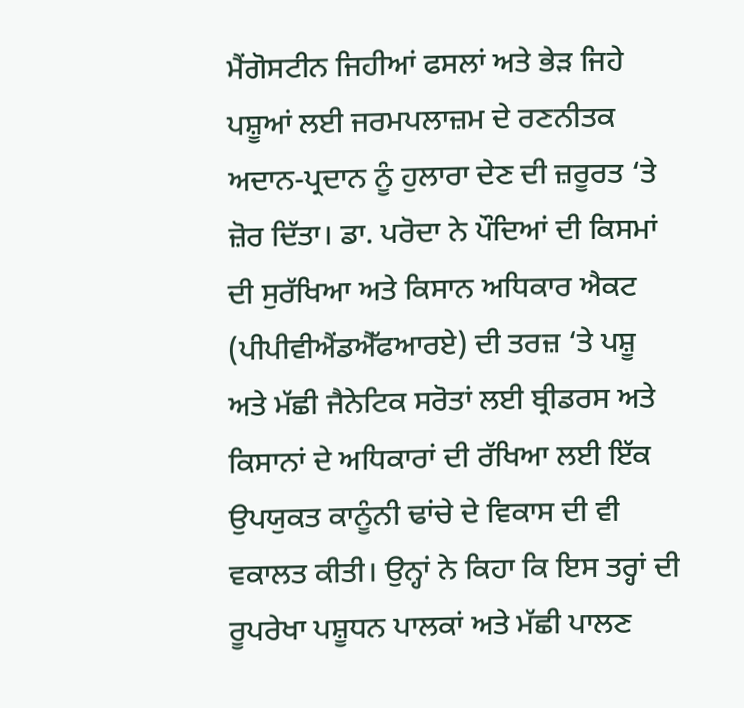ਮੈਂਗੋਸਟੀਨ ਜਿਹੀਆਂ ਫਸਲਾਂ ਅਤੇ ਭੇੜ ਜਿਹੇ ਪਸ਼ੂਆਂ ਲਈ ਜਰਮਪਲਾਜ਼ਮ ਦੇ ਰਣਨੀਤਕ ਅਦਾਨ-ਪ੍ਰਦਾਨ ਨੂੰ ਹੁਲਾਰਾ ਦੇਣ ਦੀ ਜ਼ਰੂਰਤ ‘ਤੇ ਜ਼ੋਰ ਦਿੱਤਾ। ਡਾ. ਪਰੋਦਾ ਨੇ ਪੌਦਿਆਂ ਦੀ ਕਿਸਮਾਂ ਦੀ ਸੁਰੱਖਿਆ ਅਤੇ ਕਿਸਾਨ ਅਧਿਕਾਰ ਐਕਟ (ਪੀਪੀਵੀਐਂਡਐੱਫਆਰਏ) ਦੀ ਤਰਜ਼ ‘ਤੇ ਪਸ਼ੂ ਅਤੇ ਮੱਛੀ ਜੈਨੇਟਿਕ ਸਰੋਤਾਂ ਲਈ ਬ੍ਰੀਡਰਸ ਅਤੇ ਕਿਸਾਨਾਂ ਦੇ ਅਧਿਕਾਰਾਂ ਦੀ ਰੱਖਿਆ ਲਈ ਇੱਕ ਉਪਯੁਕਤ ਕਾਨੂੰਨੀ ਢਾਂਚੇ ਦੇ ਵਿਕਾਸ ਦੀ ਵੀ ਵਕਾਲਤ ਕੀਤੀ। ਉਨ੍ਹਾਂ ਨੇ ਕਿਹਾ ਕਿ ਇਸ ਤਰ੍ਹਾਂ ਦੀ ਰੂਪਰੇਖਾ ਪਸ਼ੂਧਨ ਪਾਲਕਾਂ ਅਤੇ ਮੱਛੀ ਪਾਲਣ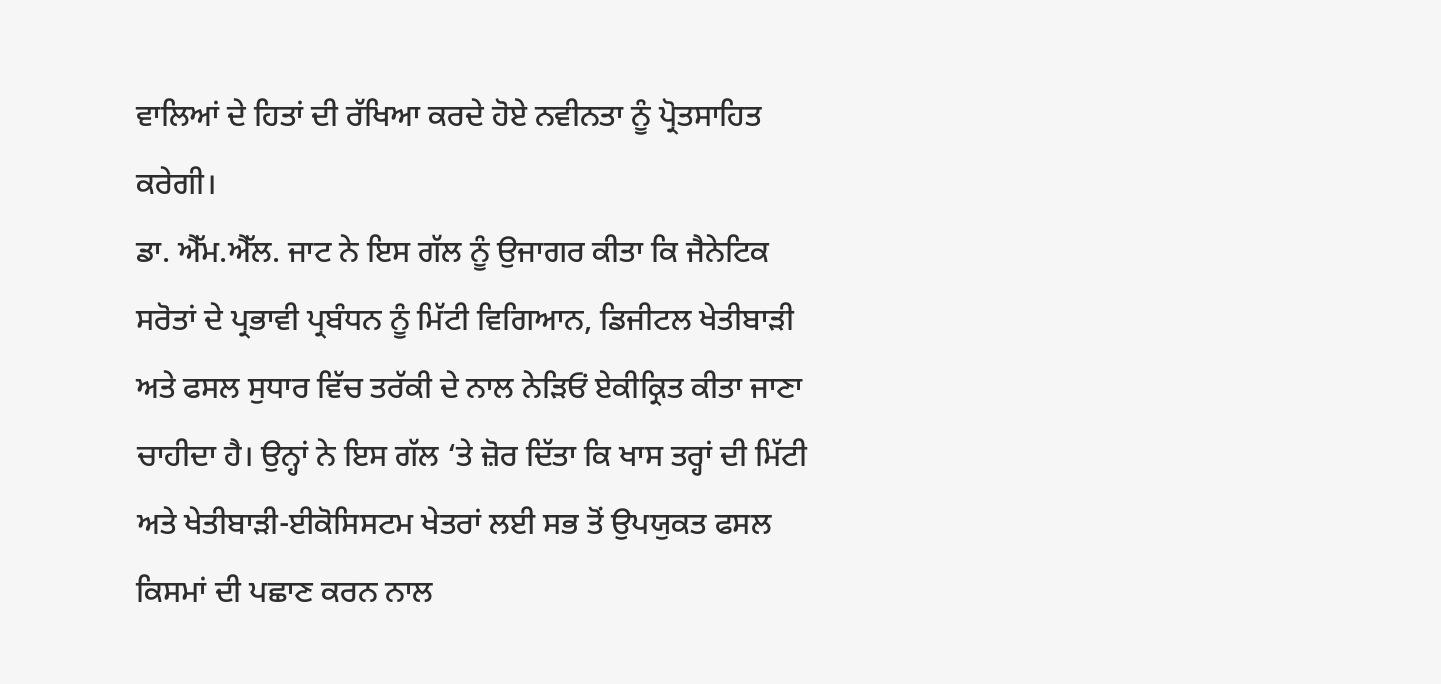ਵਾਲਿਆਂ ਦੇ ਹਿਤਾਂ ਦੀ ਰੱਖਿਆ ਕਰਦੇ ਹੋਏ ਨਵੀਨਤਾ ਨੂੰ ਪ੍ਰੋਤਸਾਹਿਤ ਕਰੇਗੀ।
ਡਾ. ਐੱਮ.ਐੱਲ. ਜਾਟ ਨੇ ਇਸ ਗੱਲ ਨੂੰ ਉਜਾਗਰ ਕੀਤਾ ਕਿ ਜੈਨੇਟਿਕ ਸਰੋਤਾਂ ਦੇ ਪ੍ਰਭਾਵੀ ਪ੍ਰਬੰਧਨ ਨੂੰ ਮਿੱਟੀ ਵਿਗਿਆਨ, ਡਿਜੀਟਲ ਖੇਤੀਬਾੜੀ ਅਤੇ ਫਸਲ ਸੁਧਾਰ ਵਿੱਚ ਤਰੱਕੀ ਦੇ ਨਾਲ ਨੇੜਿਓਂ ਏਕੀਕ੍ਰਿਤ ਕੀਤਾ ਜਾਣਾ ਚਾਹੀਦਾ ਹੈ। ਉਨ੍ਹਾਂ ਨੇ ਇਸ ਗੱਲ ‘ਤੇ ਜ਼ੋਰ ਦਿੱਤਾ ਕਿ ਖਾਸ ਤਰ੍ਹਾਂ ਦੀ ਮਿੱਟੀ ਅਤੇ ਖੇਤੀਬਾੜੀ-ਈਕੋਸਿਸਟਮ ਖੇਤਰਾਂ ਲਈ ਸਭ ਤੋਂ ਉਪਯੁਕਤ ਫਸਲ ਕਿਸਮਾਂ ਦੀ ਪਛਾਣ ਕਰਨ ਨਾਲ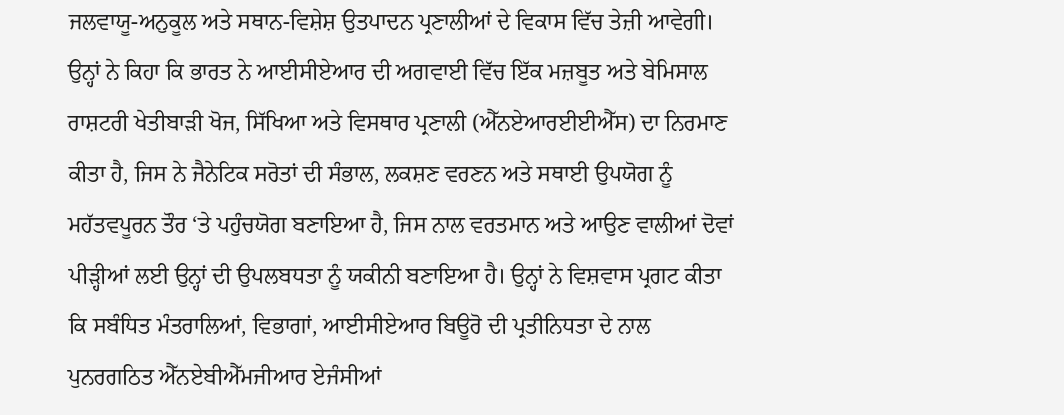ਜਲਵਾਯੂ-ਅਨੁਕੂਲ ਅਤੇ ਸਥਾਨ-ਵਿਸ਼ੇਸ਼ ਉਤਪਾਦਨ ਪ੍ਰਣਾਲੀਆਂ ਦੇ ਵਿਕਾਸ ਵਿੱਚ ਤੇਜ਼ੀ ਆਵੇਗੀ। ਉਨ੍ਹਾਂ ਨੇ ਕਿਹਾ ਕਿ ਭਾਰਤ ਨੇ ਆਈਸੀਏਆਰ ਦੀ ਅਗਵਾਈ ਵਿੱਚ ਇੱਕ ਮਜ਼ਬੂਤ ਅਤੇ ਬੇਮਿਸਾਲ ਰਾਸ਼ਟਰੀ ਖੇਤੀਬਾੜੀ ਖੋਜ, ਸਿੱਖਿਆ ਅਤੇ ਵਿਸਥਾਰ ਪ੍ਰਣਾਲੀ (ਐੱਨਏਆਰਈਈਐੱਸ) ਦਾ ਨਿਰਮਾਣ ਕੀਤਾ ਹੈ, ਜਿਸ ਨੇ ਜੈਨੇਟਿਕ ਸਰੋਤਾਂ ਦੀ ਸੰਭਾਲ, ਲਕਸ਼ਣ ਵਰਣਨ ਅਤੇ ਸਥਾਈ ਉਪਯੋਗ ਨੂੰ ਮਹੱਤਵਪੂਰਨ ਤੌਰ ‘ਤੇ ਪਹੁੰਚਯੋਗ ਬਣਾਇਆ ਹੈ, ਜਿਸ ਨਾਲ ਵਰਤਮਾਨ ਅਤੇ ਆਉਣ ਵਾਲੀਆਂ ਦੋਵਾਂ ਪੀੜ੍ਹੀਆਂ ਲਈ ਉਨ੍ਹਾਂ ਦੀ ਉਪਲਬਧਤਾ ਨੂੰ ਯਕੀਨੀ ਬਣਾਇਆ ਹੈ। ਉਨ੍ਹਾਂ ਨੇ ਵਿਸ਼ਵਾਸ ਪ੍ਰਗਟ ਕੀਤਾ ਕਿ ਸਬੰਧਿਤ ਮੰਤਰਾਲਿਆਂ, ਵਿਭਾਗਾਂ, ਆਈਸੀਏਆਰ ਬਿਊਰੋ ਦੀ ਪ੍ਰਤੀਨਿਧਤਾ ਦੇ ਨਾਲ ਪੁਨਰਗਠਿਤ ਐੱਨਏਬੀਐੱਮਜੀਆਰ ਏਜੰਸੀਆਂ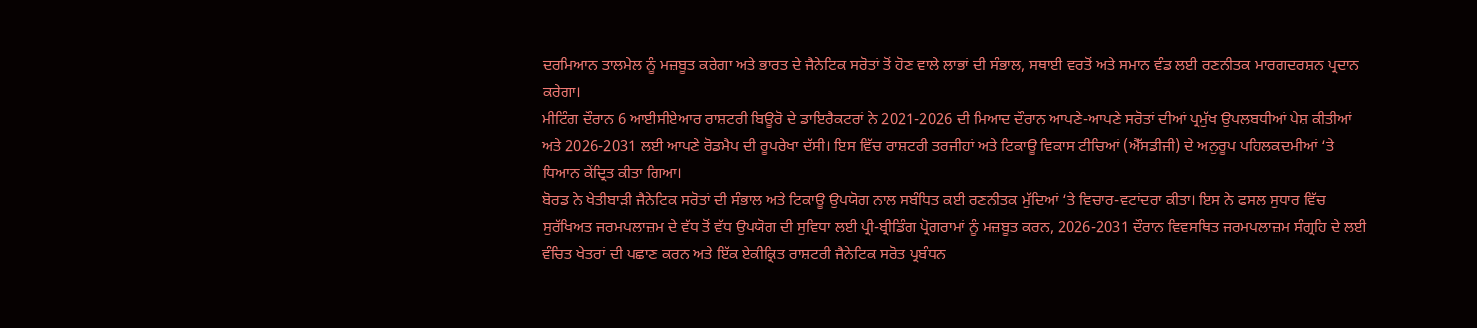ਦਰਮਿਆਨ ਤਾਲਮੇਲ ਨੂੰ ਮਜ਼ਬੂਤ ਕਰੇਗਾ ਅਤੇ ਭਾਰਤ ਦੇ ਜੈਨੇਟਿਕ ਸਰੋਤਾਂ ਤੋਂ ਹੋਣ ਵਾਲੇ ਲਾਭਾਂ ਦੀ ਸੰਭਾਲ, ਸਥਾਈ ਵਰਤੋਂ ਅਤੇ ਸਮਾਨ ਵੰਡ ਲਈ ਰਣਨੀਤਕ ਮਾਰਗਦਰਸ਼ਨ ਪ੍ਰਦਾਨ ਕਰੇਗਾ।
ਮੀਟਿੰਗ ਦੌਰਾਨ 6 ਆਈਸੀਏਆਰ ਰਾਸ਼ਟਰੀ ਬਿਊਰੋ ਦੇ ਡਾਇਰੈਕਟਰਾਂ ਨੇ 2021-2026 ਦੀ ਮਿਆਦ ਦੌਰਾਨ ਆਪਣੇ-ਆਪਣੇ ਸਰੋਤਾਂ ਦੀਆਂ ਪ੍ਰਮੁੱਖ ਉਪਲਬਧੀਆਂ ਪੇਸ਼ ਕੀਤੀਆਂ ਅਤੇ 2026-2031 ਲਈ ਆਪਣੇ ਰੋਡਮੈਪ ਦੀ ਰੂਪਰੇਖਾ ਦੱਸੀ। ਇਸ ਵਿੱਚ ਰਾਸ਼ਟਰੀ ਤਰਜੀਹਾਂ ਅਤੇ ਟਿਕਾਊ ਵਿਕਾਸ ਟੀਚਿਆਂ (ਐੱਸਡੀਜੀ) ਦੇ ਅਨੁਰੂਪ ਪਹਿਲਕਦਮੀਆਂ ‘ਤੇ ਧਿਆਨ ਕੇਂਦ੍ਰਿਤ ਕੀਤਾ ਗਿਆ।
ਬੋਰਡ ਨੇ ਖੇਤੀਬਾੜੀ ਜੈਨੇਟਿਕ ਸਰੋਤਾਂ ਦੀ ਸੰਭਾਲ ਅਤੇ ਟਿਕਾਊ ਉਪਯੋਗ ਨਾਲ ਸਬੰਧਿਤ ਕਈ ਰਣਨੀਤਕ ਮੁੱਦਿਆਂ ‘ਤੇ ਵਿਚਾਰ-ਵਟਾਂਦਰਾ ਕੀਤਾ। ਇਸ ਨੇ ਫਸਲ ਸੁਧਾਰ ਵਿੱਚ ਸੁਰੱਖਿਅਤ ਜਰਮਪਲਾਜ਼ਮ ਦੇ ਵੱਧ ਤੋਂ ਵੱਧ ਉਪਯੋਗ ਦੀ ਸੁਵਿਧਾ ਲਈ ਪ੍ਰੀ-ਬ੍ਰੀਡਿੰਗ ਪ੍ਰੋਗਰਾਮਾਂ ਨੂੰ ਮਜ਼ਬੂਤ ਕਰਨ, 2026-2031 ਦੌਰਾਨ ਵਿਵਸਥਿਤ ਜਰਮਪਲਾਜ਼ਮ ਸੰਗ੍ਰਹਿ ਦੇ ਲਈ ਵੰਚਿਤ ਖੇਤਰਾਂ ਦੀ ਪਛਾਣ ਕਰਨ ਅਤੇ ਇੱਕ ਏਕੀਕ੍ਰਿਤ ਰਾਸ਼ਟਰੀ ਜੈਨੇਟਿਕ ਸਰੋਤ ਪ੍ਰਬੰਧਨ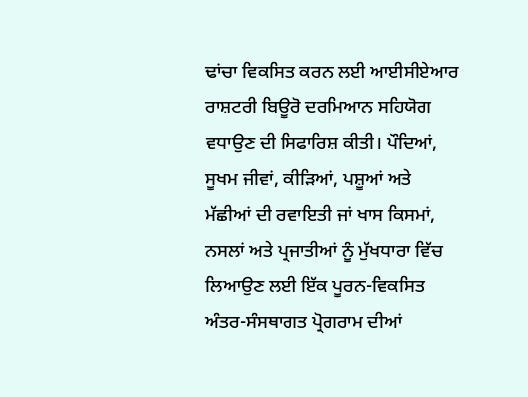ਢਾਂਚਾ ਵਿਕਸਿਤ ਕਰਨ ਲਈ ਆਈਸੀਏਆਰ ਰਾਸ਼ਟਰੀ ਬਿਊਰੋ ਦਰਮਿਆਨ ਸਹਿਯੋਗ ਵਧਾਉਣ ਦੀ ਸਿਫਾਰਿਸ਼ ਕੀਤੀ। ਪੌਦਿਆਂ, ਸੂਖਮ ਜੀਵਾਂ, ਕੀੜਿਆਂ, ਪਸ਼ੂਆਂ ਅਤੇ ਮੱਛੀਆਂ ਦੀ ਰਵਾਇਤੀ ਜਾਂ ਖਾਸ ਕਿਸਮਾਂ, ਨਸਲਾਂ ਅਤੇ ਪ੍ਰਜਾਤੀਆਂ ਨੂੰ ਮੁੱਖਧਾਰਾ ਵਿੱਚ ਲਿਆਉਣ ਲਈ ਇੱਕ ਪੂਰਨ-ਵਿਕਸਿਤ ਅੰਤਰ-ਸੰਸਥਾਗਤ ਪ੍ਰੋਗਰਾਮ ਦੀਆਂ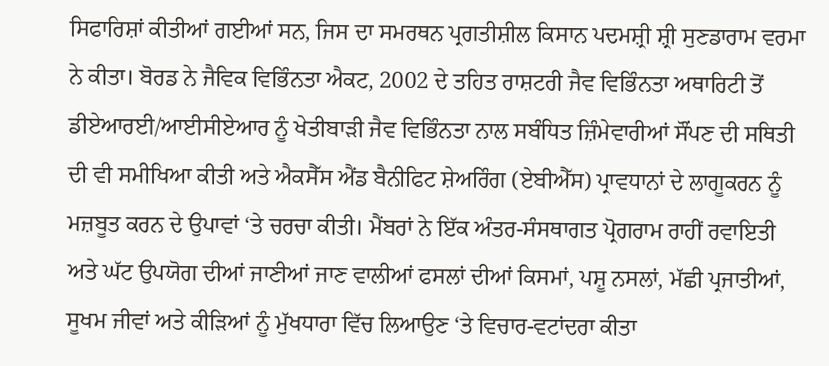ਸਿਫਾਰਿਸ਼ਾਂ ਕੀਤੀਆਂ ਗਈਆਂ ਸਨ, ਜਿਸ ਦਾ ਸਮਰਥਨ ਪ੍ਰਗਤੀਸ਼ੀਲ ਕਿਸਾਨ ਪਦਮਸ਼੍ਰੀ ਸ਼੍ਰੀ ਸੁਣਡਾਰਾਮ ਵਰਮਾ ਨੇ ਕੀਤਾ। ਬੋਰਡ ਨੇ ਜੈਵਿਕ ਵਿਭਿੰਨਤਾ ਐਕਟ, 2002 ਦੇ ਤਹਿਤ ਰਾਸ਼ਟਰੀ ਜੈਵ ਵਿਭਿੰਨਤਾ ਅਥਾਰਿਟੀ ਤੋਂ ਡੀਏਆਰਈ/ਆਈਸੀਏਆਰ ਨੂੰ ਖੇਤੀਬਾੜੀ ਜੈਵ ਵਿਭਿੰਨਤਾ ਨਾਲ ਸਬੰਧਿਤ ਜ਼ਿੰਮੇਵਾਰੀਆਂ ਸੌਂਪਣ ਦੀ ਸਥਿਤੀ ਦੀ ਵੀ ਸਮੀਖਿਆ ਕੀਤੀ ਅਤੇ ਐਕਸੈੱਸ ਐਂਡ ਬੈਨੀਫਿਟ ਸ਼ੇਅਰਿੰਗ (ਏਬੀਐੱਸ) ਪ੍ਰਾਵਧਾਨਾਂ ਦੇ ਲਾਗੂਕਰਨ ਨੂੰ ਮਜ਼ਬੂਤ ਕਰਨ ਦੇ ਉਪਾਵਾਂ ‘ਤੇ ਚਰਚਾ ਕੀਤੀ। ਮੈਂਬਰਾਂ ਨੇ ਇੱਕ ਅੰਤਰ-ਸੰਸਥਾਗਤ ਪ੍ਰੋਗਰਾਮ ਰਾਹੀਂ ਰਵਾਇਤੀ ਅਤੇ ਘੱਟ ਉਪਯੋਗ ਦੀਆਂ ਜਾਣੀਆਂ ਜਾਣ ਵਾਲੀਆਂ ਫਸਲਾਂ ਦੀਆਂ ਕਿਸਮਾਂ, ਪਸ਼ੂ ਨਸਲਾਂ, ਮੱਛੀ ਪ੍ਰਜਾਤੀਆਂ, ਸੂਖਮ ਜੀਵਾਂ ਅਤੇ ਕੀੜਿਆਂ ਨੂੰ ਮੁੱਖਧਾਰਾ ਵਿੱਚ ਲਿਆਉਣ ‘ਤੇ ਵਿਚਾਰ-ਵਟਾਂਦਰਾ ਕੀਤਾ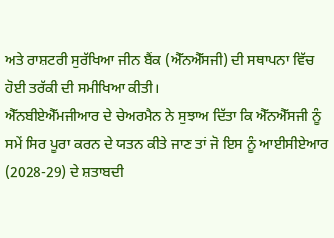ਅਤੇ ਰਾਸ਼ਟਰੀ ਸੁਰੱਖਿਆ ਜੀਨ ਬੈਂਕ (ਐੱਨਐੱਸਜੀ) ਦੀ ਸਥਾਪਨਾ ਵਿੱਚ ਹੋਈ ਤਰੱਕੀ ਦੀ ਸਮੀਖਿਆ ਕੀਤੀ।
ਐੱਨਬੀਏਐੱਮਜੀਆਰ ਦੇ ਚੇਅਰਮੈਨ ਨੇ ਸੁਝਾਅ ਦਿੱਤਾ ਕਿ ਐੱਨਐੱਸਜੀ ਨੂੰ ਸਮੇਂ ਸਿਰ ਪੂਰਾ ਕਰਨ ਦੇ ਯਤਨ ਕੀਤੇ ਜਾਣ ਤਾਂ ਜੋ ਇਸ ਨੂੰ ਆਈਸੀਏਆਰ (2028-29) ਦੇ ਸ਼ਤਾਬਦੀ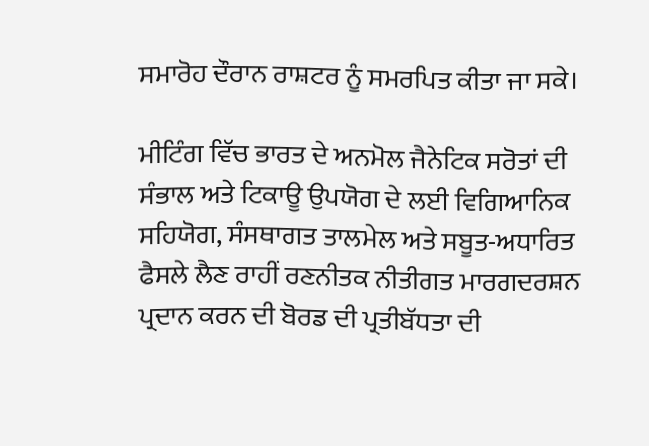ਸਮਾਰੋਹ ਦੌਰਾਨ ਰਾਸ਼ਟਰ ਨੂੰ ਸਮਰਪਿਤ ਕੀਤਾ ਜਾ ਸਕੇ।

ਮੀਟਿੰਗ ਵਿੱਚ ਭਾਰਤ ਦੇ ਅਨਮੋਲ ਜੈਨੇਟਿਕ ਸਰੋਤਾਂ ਦੀ ਸੰਭਾਲ ਅਤੇ ਟਿਕਾਊ ਉਪਯੋਗ ਦੇ ਲਈ ਵਿਗਿਆਨਿਕ ਸਹਿਯੋਗ, ਸੰਸਥਾਗਤ ਤਾਲਮੇਲ ਅਤੇ ਸਬੂਤ-ਅਧਾਰਿਤ ਫੈਸਲੇ ਲੈਣ ਰਾਹੀਂ ਰਣਨੀਤਕ ਨੀਤੀਗਤ ਮਾਰਗਦਰਸ਼ਨ ਪ੍ਰਦਾਨ ਕਰਨ ਦੀ ਬੋਰਡ ਦੀ ਪ੍ਰਤੀਬੱਧਤਾ ਦੀ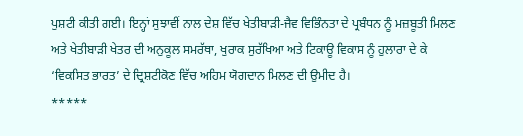ਪੁਸ਼ਟੀ ਕੀਤੀ ਗਈ। ਇਨ੍ਹਾਂ ਸੁਝਾਵੀਂ ਨਾਲ ਦੇਸ਼ ਵਿੱਚ ਖੇਤੀਬਾੜੀ-ਜੈਵ ਵਿਭਿੰਨਤਾ ਦੇ ਪ੍ਰਬੰਧਨ ਨੂੰ ਮਜ਼ਬੂਤੀ ਮਿਲਣ ਅਤੇ ਖੇਤੀਬਾੜੀ ਖੇਤਰ ਦੀ ਅਨੁਕੂਲ ਸਮਰੱਥਾ, ਖੁਰਾਕ ਸੁਰੱਖਿਆ ਅਤੇ ਟਿਕਾਊ ਵਿਕਾਸ ਨੂੰ ਹੁਲਾਰਾ ਦੇ ਕੇ ‘ਵਿਕਸਿਤ ਭਾਰਤ’ ਦੇ ਦ੍ਰਿਸ਼ਟੀਕੋਣ ਵਿੱਚ ਅਹਿਮ ਯੋਗਦਾਨ ਮਿਲਣ ਦੀ ਉਮੀਦ ਹੈ।
*****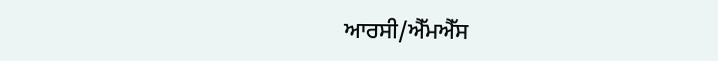ਆਰਸੀ/ਐੱਮਐੱਸ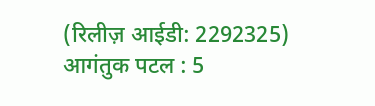(रिलीज़ आईडी: 2292325)
आगंतुक पटल : 5